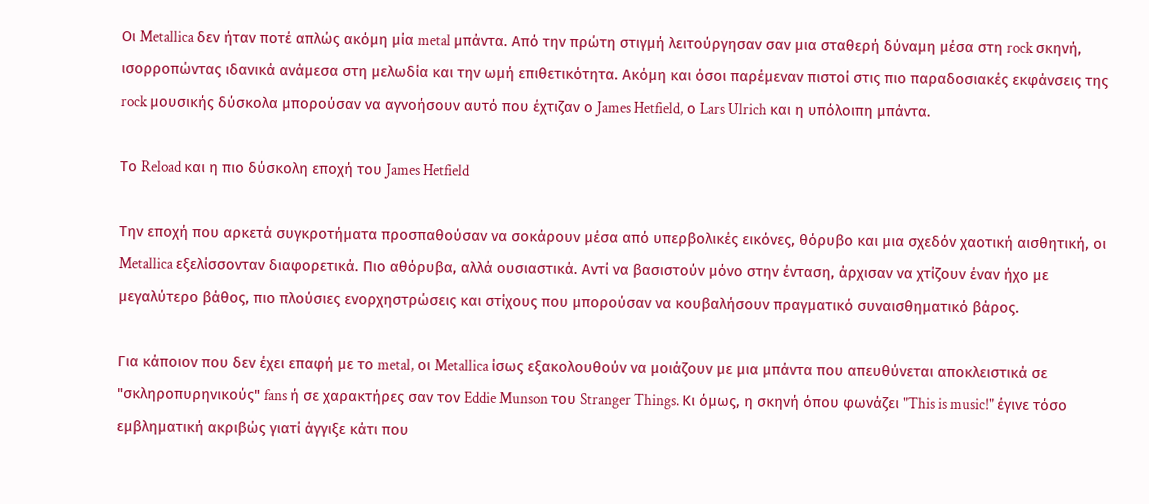Οι Metallica δεν ήταν ποτέ απλώς ακόμη μία metal μπάντα. Από την πρώτη στιγμή λειτούργησαν σαν μια σταθερή δύναμη μέσα στη rock σκηνή, ισορροπώντας ιδανικά ανάμεσα στη μελωδία και την ωμή επιθετικότητα. Ακόμη και όσοι παρέμεναν πιστοί στις πιο παραδοσιακές εκφάνσεις της rock μουσικής δύσκολα μπορούσαν να αγνοήσουν αυτό που έχτιζαν ο James Hetfield, ο Lars Ulrich και η υπόλοιπη μπάντα.

Το Reload και η πιο δύσκολη εποχή του James Hetfield

Την εποχή που αρκετά συγκροτήματα προσπαθούσαν να σοκάρουν μέσα από υπερβολικές εικόνες, θόρυβο και μια σχεδόν χαοτική αισθητική, οι Metallica εξελίσσονταν διαφορετικά. Πιο αθόρυβα, αλλά ουσιαστικά. Αντί να βασιστούν μόνο στην ένταση, άρχισαν να χτίζουν έναν ήχο με μεγαλύτερο βάθος, πιο πλούσιες ενορχηστρώσεις και στίχους που μπορούσαν να κουβαλήσουν πραγματικό συναισθηματικό βάρος.

Για κάποιον που δεν έχει επαφή με το metal, οι Metallica ίσως εξακολουθούν να μοιάζουν με μια μπάντα που απευθύνεται αποκλειστικά σε "σκληροπυρηνικούς" fans ή σε χαρακτήρες σαν τον Eddie Munson του Stranger Things. Κι όμως, η σκηνή όπου φωνάζει "This is music!" έγινε τόσο εμβληματική ακριβώς γιατί άγγιξε κάτι που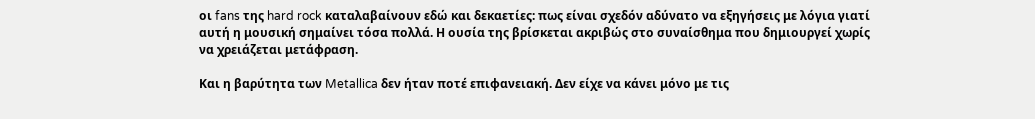οι fans της hard rock καταλαβαίνουν εδώ και δεκαετίες: πως είναι σχεδόν αδύνατο να εξηγήσεις με λόγια γιατί αυτή η μουσική σημαίνει τόσα πολλά. Η ουσία της βρίσκεται ακριβώς στο συναίσθημα που δημιουργεί χωρίς να χρειάζεται μετάφραση.

Και η βαρύτητα των Metallica δεν ήταν ποτέ επιφανειακή. Δεν είχε να κάνει μόνο με τις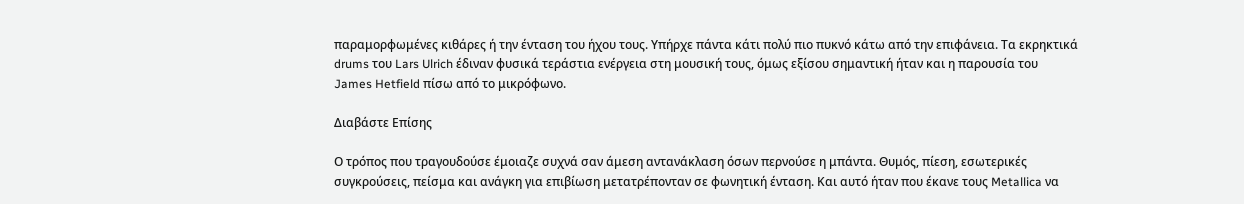παραμορφωμένες κιθάρες ή την ένταση του ήχου τους. Υπήρχε πάντα κάτι πολύ πιο πυκνό κάτω από την επιφάνεια. Τα εκρηκτικά drums του Lars Ulrich έδιναν φυσικά τεράστια ενέργεια στη μουσική τους, όμως εξίσου σημαντική ήταν και η παρουσία του James Hetfield πίσω από το μικρόφωνο.

Διαβάστε Επίσης

Ο τρόπος που τραγουδούσε έμοιαζε συχνά σαν άμεση αντανάκλαση όσων περνούσε η μπάντα. Θυμός, πίεση, εσωτερικές συγκρούσεις, πείσμα και ανάγκη για επιβίωση μετατρέπονταν σε φωνητική ένταση. Και αυτό ήταν που έκανε τους Metallica να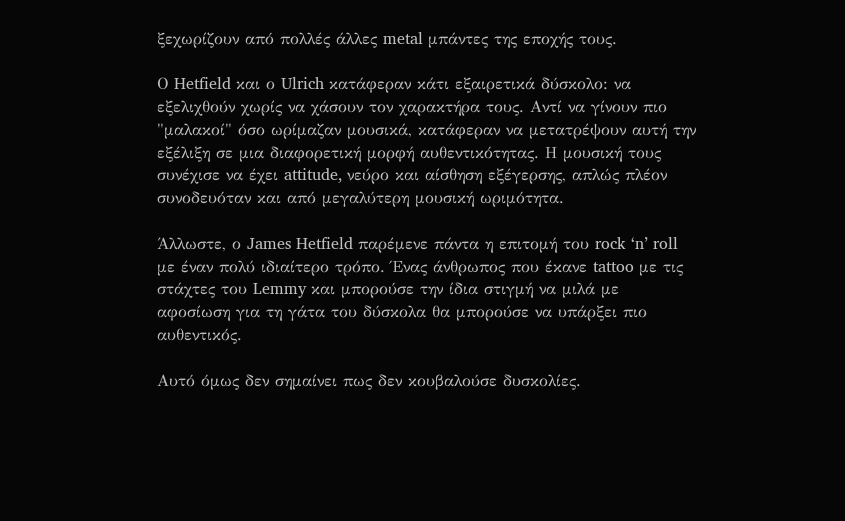ξεχωρίζουν από πολλές άλλες metal μπάντες της εποχής τους.

Ο Hetfield και ο Ulrich κατάφεραν κάτι εξαιρετικά δύσκολο: να εξελιχθούν χωρίς να χάσουν τον χαρακτήρα τους. Αντί να γίνουν πιο "μαλακοί" όσο ωρίμαζαν μουσικά, κατάφεραν να μετατρέψουν αυτή την εξέλιξη σε μια διαφορετική μορφή αυθεντικότητας. Η μουσική τους συνέχισε να έχει attitude, νεύρο και αίσθηση εξέγερσης, απλώς πλέον συνοδευόταν και από μεγαλύτερη μουσική ωριμότητα.

Άλλωστε, ο James Hetfield παρέμενε πάντα η επιτομή του rock ‘n’ roll με έναν πολύ ιδιαίτερο τρόπο. Ένας άνθρωπος που έκανε tattoo με τις στάχτες του Lemmy και μπορούσε την ίδια στιγμή να μιλά με αφοσίωση για τη γάτα του δύσκολα θα μπορούσε να υπάρξει πιο αυθεντικός.

Αυτό όμως δεν σημαίνει πως δεν κουβαλούσε δυσκολίες.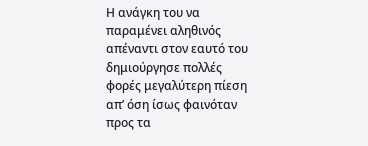Η ανάγκη του να παραμένει αληθινός απέναντι στον εαυτό του δημιούργησε πολλές φορές μεγαλύτερη πίεση απ’ όση ίσως φαινόταν προς τα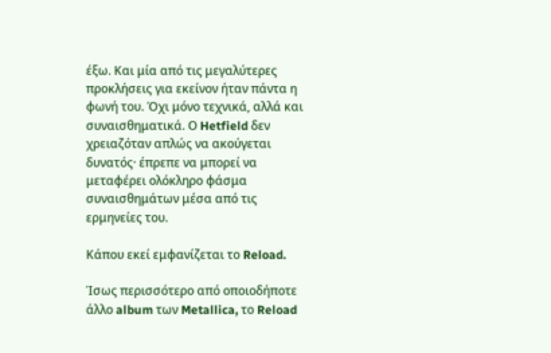έξω. Και μία από τις μεγαλύτερες προκλήσεις για εκείνον ήταν πάντα η φωνή του. Όχι μόνο τεχνικά, αλλά και συναισθηματικά. Ο Hetfield δεν χρειαζόταν απλώς να ακούγεται δυνατός· έπρεπε να μπορεί να μεταφέρει ολόκληρο φάσμα συναισθημάτων μέσα από τις ερμηνείες του.

Κάπου εκεί εμφανίζεται το Reload.

Ίσως περισσότερο από οποιοδήποτε άλλο album των Metallica, το Reload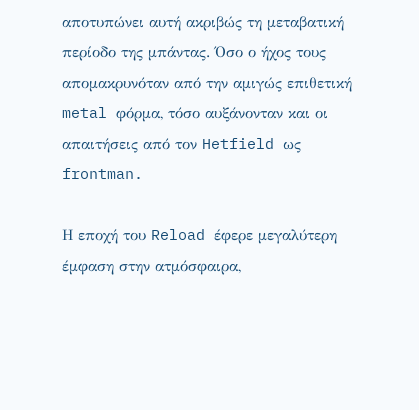αποτυπώνει αυτή ακριβώς τη μεταβατική περίοδο της μπάντας. Όσο ο ήχος τους απομακρυνόταν από την αμιγώς επιθετική metal φόρμα, τόσο αυξάνονταν και οι απαιτήσεις από τον Hetfield ως frontman.

Η εποχή του Reload έφερε μεγαλύτερη έμφαση στην ατμόσφαιρα,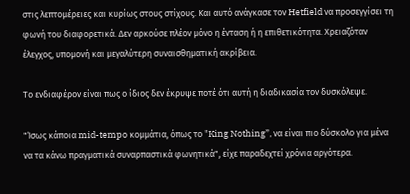στις λεπτομέρειες και κυρίως στους στίχους. Και αυτό ανάγκασε τον Hetfield να προσεγγίσει τη φωνή του διαφορετικά. Δεν αρκούσε πλέον μόνο η ένταση ή η επιθετικότητα. Χρειαζόταν έλεγχος, υπομονή και μεγαλύτερη συναισθηματική ακρίβεια.

Το ενδιαφέρον είναι πως ο ίδιος δεν έκρυψε ποτέ ότι αυτή η διαδικασία τον δυσκόλεψε.

"Ίσως κάποια mid-tempo κομμάτια, όπως το "King Nothing”, να είναι πιο δύσκολο για μένα να τα κάνω πραγματικά συναρπαστικά φωνητικά", είχε παραδεχτεί χρόνια αργότερα.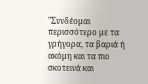"Συνδέομαι περισσότερο με τα γρήγορα, τα βαριά ή ακόμη και τα πιο σκοτεινά και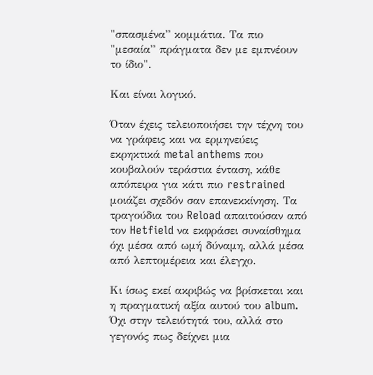"σπασμένα” κομμάτια. Τα πιο "μεσαία” πράγματα δεν με εμπνέουν το ίδιο".

Και είναι λογικό.

Όταν έχεις τελειοποιήσει την τέχνη του να γράφεις και να ερμηνεύεις εκρηκτικά metal anthems που κουβαλούν τεράστια ένταση, κάθε απόπειρα για κάτι πιο restrained μοιάζει σχεδόν σαν επανεκκίνηση. Τα τραγούδια του Reload απαιτούσαν από τον Hetfield να εκφράσει συναίσθημα όχι μέσα από ωμή δύναμη, αλλά μέσα από λεπτομέρεια και έλεγχο.

Κι ίσως εκεί ακριβώς να βρίσκεται και η πραγματική αξία αυτού του album. Όχι στην τελειότητά του, αλλά στο γεγονός πως δείχνει μια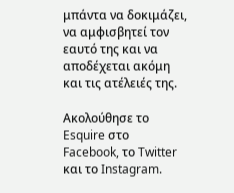μπάντα να δοκιμάζει, να αμφισβητεί τον εαυτό της και να αποδέχεται ακόμη και τις ατέλειές της.

Ακολούθησε το Esquire στο Facebook, το Twitter και το Instagram.